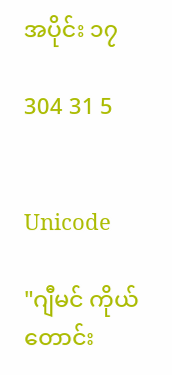အပိုင်း ၁၇

304 31 5


Unicode

"ဂျီမင် ကိုယ်တောင်း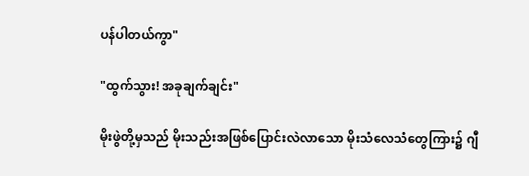ပန်ပါတယ်ကွာ"

"ထွက်သွား! အခုချက်ချင်း"

မိုးဖွဲတို့မှသည် မိုးသည်းအဖြစ်ပြောင်းလဲလာသော မိုးသံလေသံတွေကြား၌ ဂျီ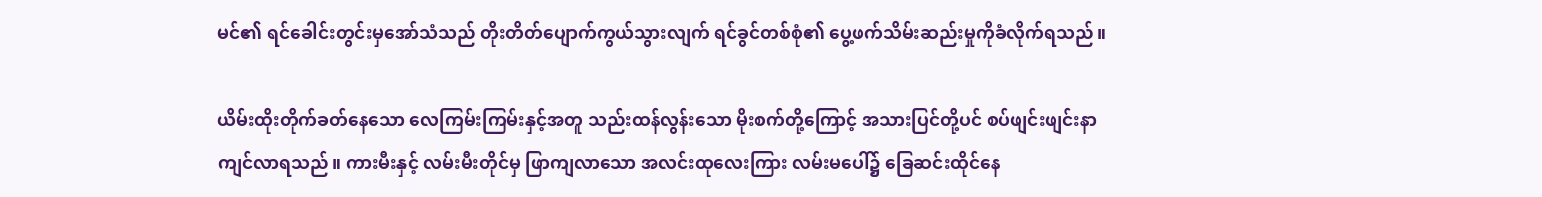မင်၏ ရင်ခေါင်းတွင်းမှအော်သံသည် တိုးတိတ်ပျောက်ကွယ်သွားလျက် ရင်ခွင်တစ်စုံ၏ ပွေ့ဖက်သိမ်းဆည်းမှုကိုခံလိုက်ရသည်။

ယိမ်းထိုးတိုက်ခတ်နေသော လေကြမ်းကြမ်းနှင့်အတူ သည်းထန်လွန်းသော မိုးစက်တို့ကြောင့် အသားပြင်တို့ပင် စပ်ဖျင်းဖျင်းနာကျင်လာရသည်။ ကားမီးနှင့် လမ်းမီးတိုင်မှ ဖြာကျလာသော အလင်းထုလေးကြား လမ်းမပေါ်၌ ခြေဆင်းထိုင်နေ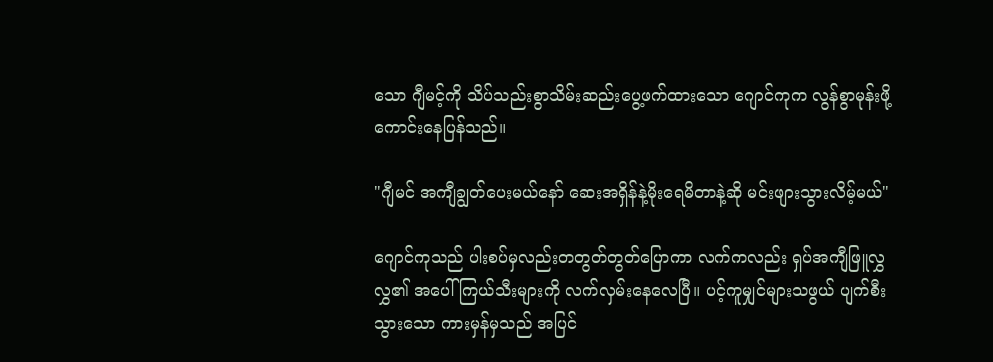သော ဂျီမင့်ကို သိပ်သည်းစွာသိမ်းဆည်းပွေ့ဖက်ထားသော ဂျောင်ကုက လွန်စွာမုန်းဖို့ကောင်းနေပြန်သည်။

"ဂျီမင် အကျီချွတ်ပေးမယ်နော် ဆေးအရှိန်နဲ့မိုးရေမိတာနဲ့ဆို မင်းဖျားသွားလိမ့်မယ်"

ဂျောင်ကုသည် ပါးစပ်မှလည်းတတွတ်တွတ်ပြောကာ လက်ကလည်း ရှပ်အကျီဖြူလွှလွှ၏ အပေါ်ကြယ်သီးများကို လက်လှမ်းနေလေပြီ။ ပင့်ကူမျှင်များသဖွယ် ပျက်စီးသွားသော ကားမှန်မှသည် အပြင်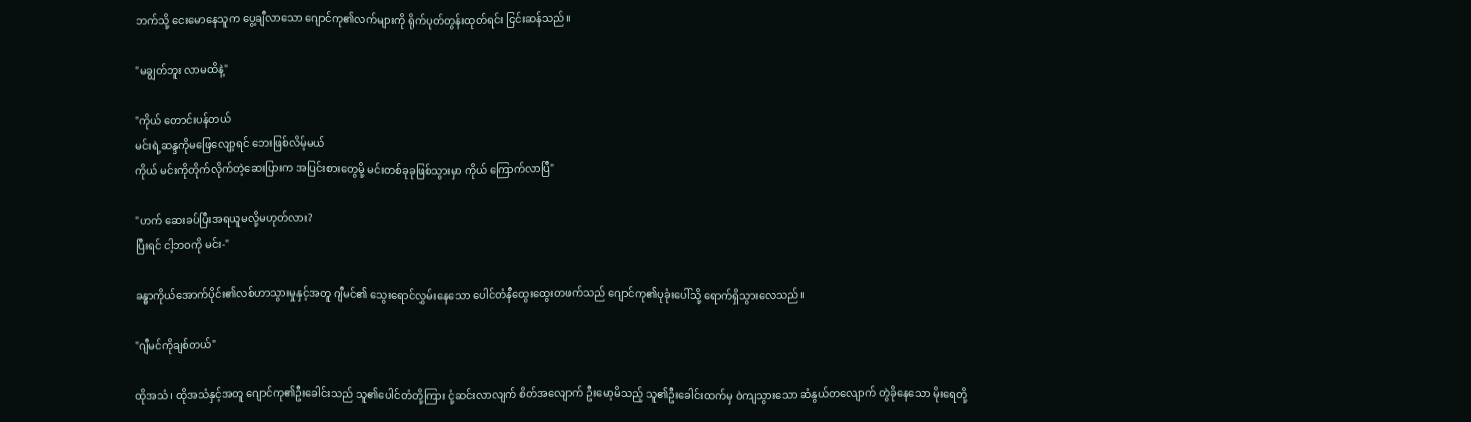ဘက်သို့ ငေးမောနေသူက ပွေ့ချီလာသော ဂျောင်ကု၏လက်များကို ရိုက်ပုတ်တွန်းထုတ်ရင်း ငြင်းဆန်သည်။

"မချွတ်ဘူး လာမထိနဲ့"

"ကိုယ် တောင်းပန်တယ်
မင်းရဲ့ဆန္ဒကိုမဖြေလျော့ရင် ဘေးဖြစ်လိမ့်မယ်
ကိုယ် မင်းကိုတိုက်လိုက်တဲ့ဆေးပြားက အပြင်းစားတွေမို့ မင်းတစ်ခုခုဖြစ်သွားမှာ ကိုယ် ကြောက်လာပြီ"

"ဟက် ဆေးခပ်ပြီးအရယူမလို့မဟုတ်လား?
ပြီးရင် ငါ့ဘဝကို မင်း-"

ခန္ဓာကိုယ်အောက်ပိုင်း၏လစ်ဟာသွားမှုနှင့်အတူ ဂျီမင်၏ သွေးရောင်လွှမ်းနေသော ပေါင်တံနီထွေးထွေးတဖက်သည် ဂျောင်ကု၏ပုခုံးပေါ်သို့ ရောက်ရှိသွားလေသည်။

"ဂျီမင်ကိုချစ်တယ်"

ထိုအသံ၊ ထိုအသံနှင့်အတူ ဂျောင်ကု၏ဦးခေါင်းသည် သူ၏ပေါင်တံတို့ကြား ငုံ့ဆင်းလာလျက် စိတ်အလျောက် ဦးမော့မိသည့် သူ၏ဦးခေါင်းထက်မှ ဝဲကျသွားသော ဆံနွယ်တလျောက် တွဲခိုနေသော မိုးရေတို့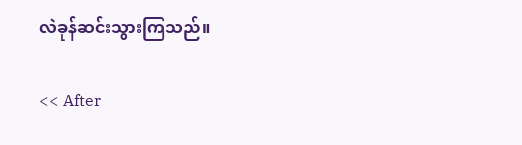လဲခုန်ဆင်းသွားကြသည်။

<< After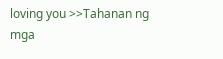loving you >>Tahanan ng mga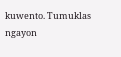kuwento. Tumuklas ngayon